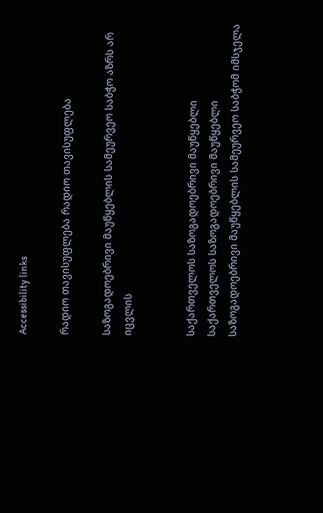Accessibility links

რადიო თავისუფლება რადიო თავისუფლება

საზოგადოებრივი მაუწყებლის სამეურვეო საბჭო აზრს არ იცვლის


საქართველოს საზოგადოებრივი მაუწყებლი
საქართველოს საზოგადოებრივი მაუწყებლი
საზოგადოებრივი მაუწყებლის სამეურვეო საბჭომ იმსჯელა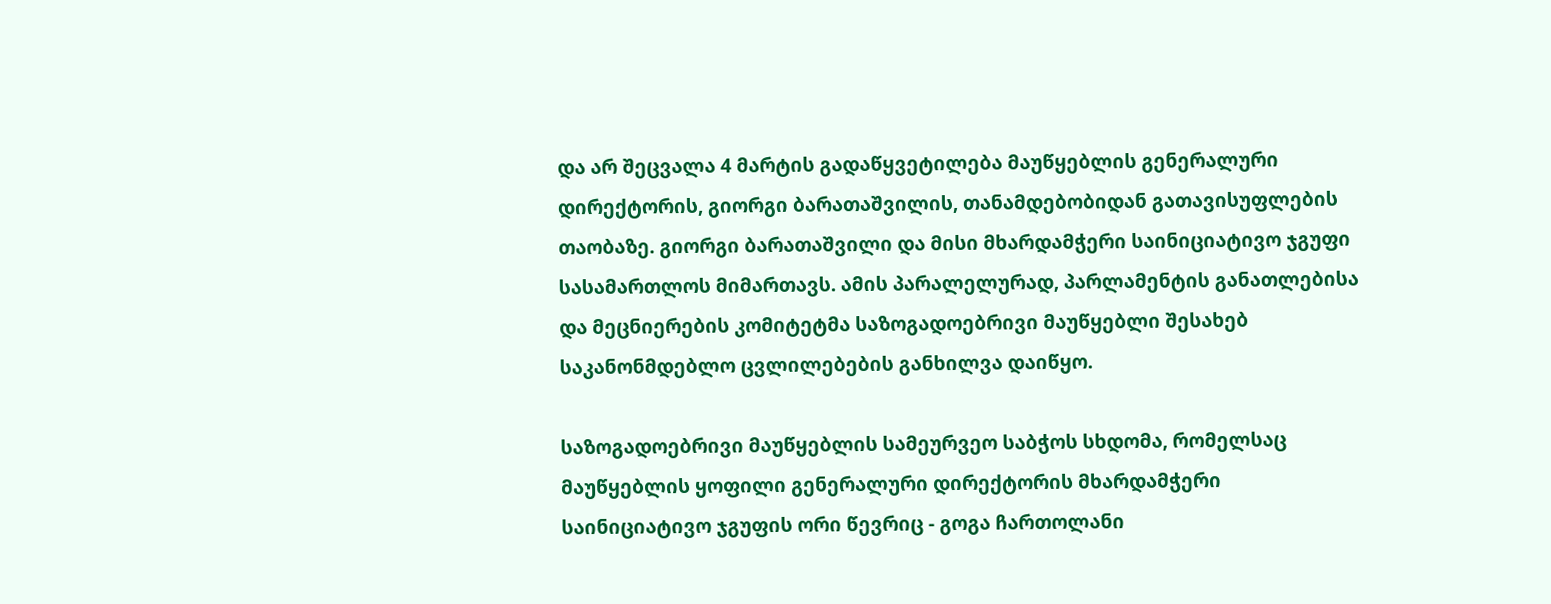და არ შეცვალა 4 მარტის გადაწყვეტილება მაუწყებლის გენერალური დირექტორის, გიორგი ბარათაშვილის, თანამდებობიდან გათავისუფლების თაობაზე. გიორგი ბარათაშვილი და მისი მხარდამჭერი საინიციატივო ჯგუფი სასამართლოს მიმართავს. ამის პარალელურად, პარლამენტის განათლებისა და მეცნიერების კომიტეტმა საზოგადოებრივი მაუწყებლი შესახებ საკანონმდებლო ცვლილებების განხილვა დაიწყო.

საზოგადოებრივი მაუწყებლის სამეურვეო საბჭოს სხდომა, რომელსაც მაუწყებლის ყოფილი გენერალური დირექტორის მხარდამჭერი საინიციატივო ჯგუფის ორი წევრიც - გოგა ჩართოლანი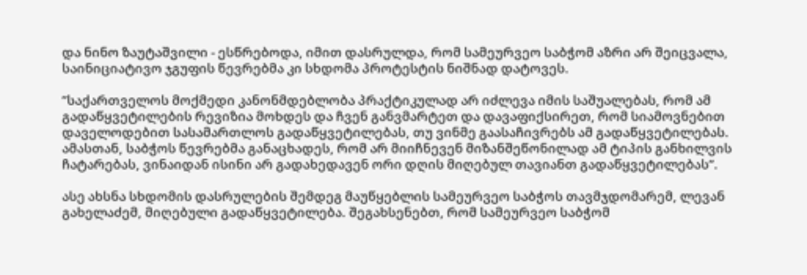და ნინო ზაუტაშვილი - ესწრებოდა, იმით დასრულდა, რომ სამეურვეო საბჭომ აზრი არ შეიცვალა, საინიციატივო ჯგუფის წევრებმა კი სხდომა პროტესტის ნიშნად დატოვეს.

”საქართველოს მოქმედი კანონმდებლობა პრაქტიკულად არ იძლევა იმის საშუალებას, რომ ამ გადაწყვეტილების რევიზია მოხდეს და ჩვენ განვმარტეთ და დავაფიქსირეთ, რომ სიამოვნებით დაველოდებით სასამართლოს გადაწყვეტილებას, თუ ვინმე გაასაჩივრებს ამ გადაწყვეტილებას. ამასთან, საბჭოს წევრებმა განაცხადეს, რომ არ მიიჩნევენ მიზანშეწონილად ამ ტიპის განხილვის ჩატარებას, ვინაიდან ისინი არ გადახედავენ ორი დღის მიღებულ თავიანთ გადაწყვეტილებას”.

ასე ახსნა სხდომის დასრულების შემდეგ მაუწყებლის სამეურვეო საბჭოს თავმჯდომარემ, ლევან გახელაძემ, მიღებული გადაწყვეტილება. შეგახსენებთ, რომ სამეურვეო საბჭომ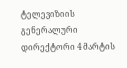ტელევიზიის გენერალური დირექტორი 4 მარტის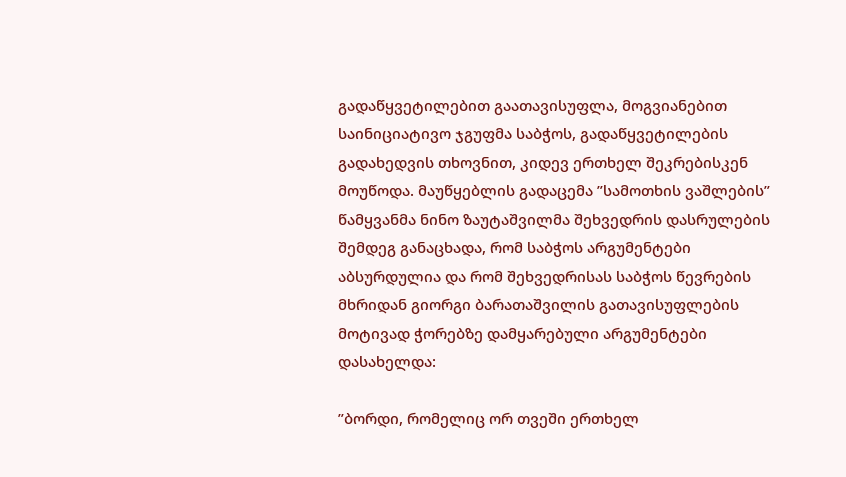გადაწყვეტილებით გაათავისუფლა, მოგვიანებით საინიციატივო ჯგუფმა საბჭოს, გადაწყვეტილების გადახედვის თხოვნით, კიდევ ერთხელ შეკრებისკენ მოუწოდა. მაუწყებლის გადაცემა ”სამოთხის ვაშლების” წამყვანმა ნინო ზაუტაშვილმა შეხვედრის დასრულების შემდეგ განაცხადა, რომ საბჭოს არგუმენტები აბსურდულია და რომ შეხვედრისას საბჭოს წევრების მხრიდან გიორგი ბარათაშვილის გათავისუფლების მოტივად ჭორებზე დამყარებული არგუმენტები დასახელდა:

”ბორდი, რომელიც ორ თვეში ერთხელ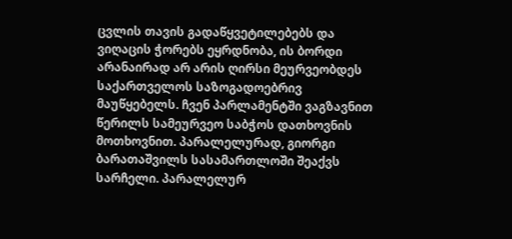ცვლის თავის გადაწყვეტილებებს და ვიღაცის ჭორებს ეყრდნობა, ის ბორდი არანაირად არ არის ღირსი მეურვეობდეს საქართველოს საზოგადოებრივ მაუწყებელს. ჩვენ პარლამენტში ვაგზავნით წერილს სამეურვეო საბჭოს დათხოვნის მოთხოვნით. პარალელურად, გიორგი ბარათაშვილს სასამართლოში შეაქვს სარჩელი. პარალელურ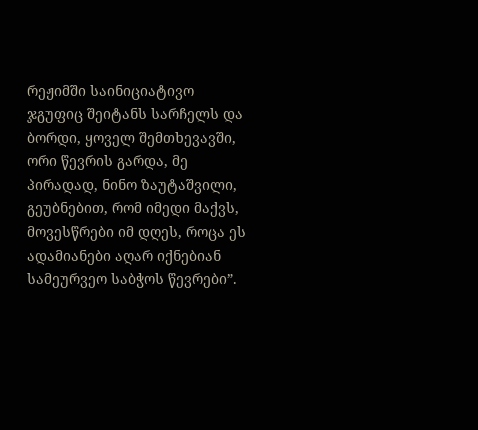რეჟიმში საინიციატივო ჯგუფიც შეიტანს სარჩელს და ბორდი, ყოველ შემთხევავში, ორი წევრის გარდა, მე პირადად, ნინო ზაუტაშვილი, გეუბნებით, რომ იმედი მაქვს, მოვესწრები იმ დღეს, როცა ეს ადამიანები აღარ იქნებიან სამეურვეო საბჭოს წევრები”.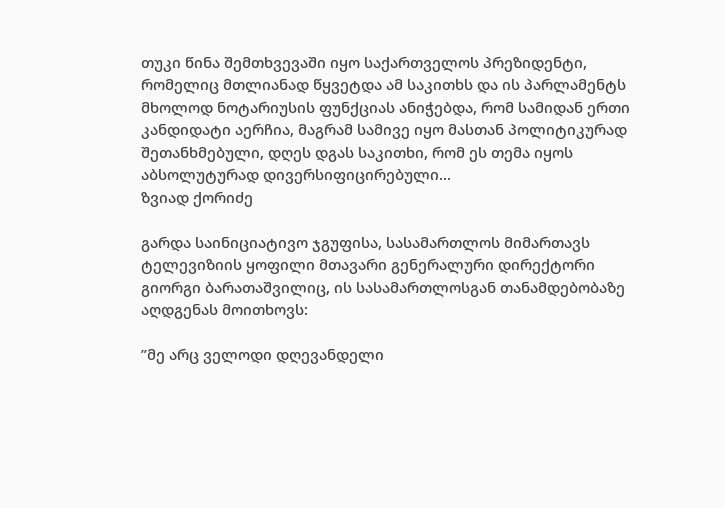თუკი წინა შემთხვევაში იყო საქართველოს პრეზიდენტი, რომელიც მთლიანად წყვეტდა ამ საკითხს და ის პარლამენტს მხოლოდ ნოტარიუსის ფუნქციას ანიჭებდა, რომ სამიდან ერთი კანდიდატი აერჩია, მაგრამ სამივე იყო მასთან პოლიტიკურად შეთანხმებული, დღეს დგას საკითხი, რომ ეს თემა იყოს აბსოლუტურად დივერსიფიცირებული...
ზვიად ქორიძე

გარდა საინიციატივო ჯგუფისა, სასამართლოს მიმართავს ტელევიზიის ყოფილი მთავარი გენერალური დირექტორი გიორგი ბარათაშვილიც, ის სასამართლოსგან თანამდებობაზე აღდგენას მოითხოვს:

”მე არც ველოდი დღევანდელი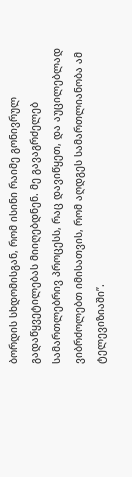ბორდის სხდომისგან, რომ ისინი რაიმე გონივრულ გადაწყვეტილებას მიიღებდნენ. მე გავაგრძელებ სამართლებრივ პროცესს, რაც დავიწყეთ, და აუცილებლად ვიბრძოლებთ იმისათვის, რომ აღდგეს სამართლიანობა ამ ტელევიზიაში”.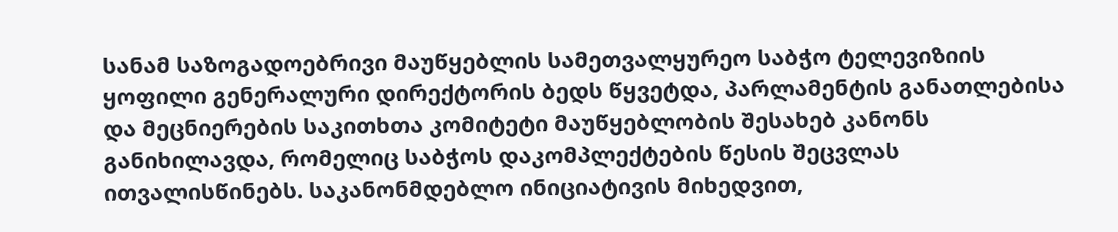სანამ საზოგადოებრივი მაუწყებლის სამეთვალყურეო საბჭო ტელევიზიის ყოფილი გენერალური დირექტორის ბედს წყვეტდა, პარლამენტის განათლებისა და მეცნიერების საკითხთა კომიტეტი მაუწყებლობის შესახებ კანონს განიხილავდა, რომელიც საბჭოს დაკომპლექტების წესის შეცვლას ითვალისწინებს. საკანონმდებლო ინიციატივის მიხედვით,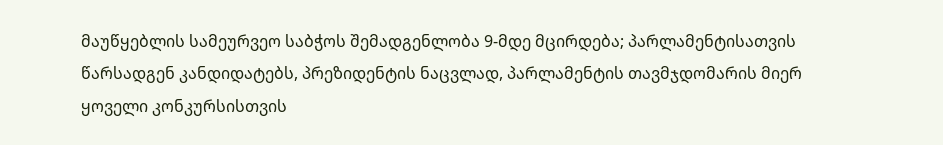მაუწყებლის სამეურვეო საბჭოს შემადგენლობა 9-მდე მცირდება; პარლამენტისათვის წარსადგენ კანდიდატებს, პრეზიდენტის ნაცვლად, პარლამენტის თავმჯდომარის მიერ ყოველი კონკურსისთვის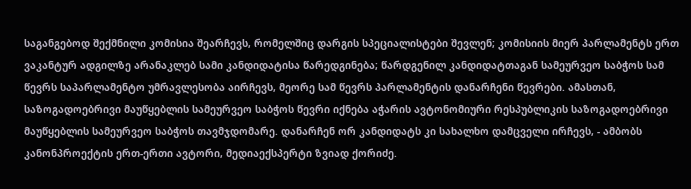საგანგებოდ შექმნილი კომისია შეარჩევს, რომელშიც დარგის სპეციალისტები შევლენ; კომისიის მიერ პარლამენტს ერთ ვაკანტურ ადგილზე არანაკლებ სამი კანდიდატისა წარედგინება; წარდგენილ კანდიდატთაგან სამეურვეო საბჭოს სამ წევრს საპარლამენტო უმრავლესობა აირჩევს, მეორე სამ წევრს პარლამენტის დანარჩენი წევრები. ამასთან, საზოგადოებრივი მაუწყებლის სამეურვეო საბჭოს წევრი იქნება აჭარის ავტონომიური რესპუბლიკის საზოგადოებრივი მაუწყებლის სამეურვეო საბჭოს თავმჯდომარე. დანარჩენ ორ კანდიდატს კი სახალხო დამცველი ირჩევს, - ამბობს კანონპროექტის ერთ-ერთი ავტორი, მედიაექსპერტი ზვიად ქორიძე.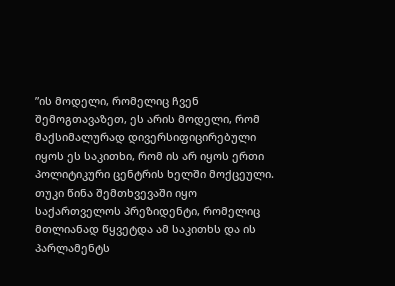”ის მოდელი, რომელიც ჩვენ შემოგთავაზეთ, ეს არის მოდელი, რომ მაქსიმალურად დივერსიფიცირებული იყოს ეს საკითხი, რომ ის არ იყოს ერთი პოლიტიკური ცენტრის ხელში მოქცეული. თუკი წინა შემთხვევაში იყო საქართველოს პრეზიდენტი, რომელიც მთლიანად წყვეტდა ამ საკითხს და ის პარლამენტს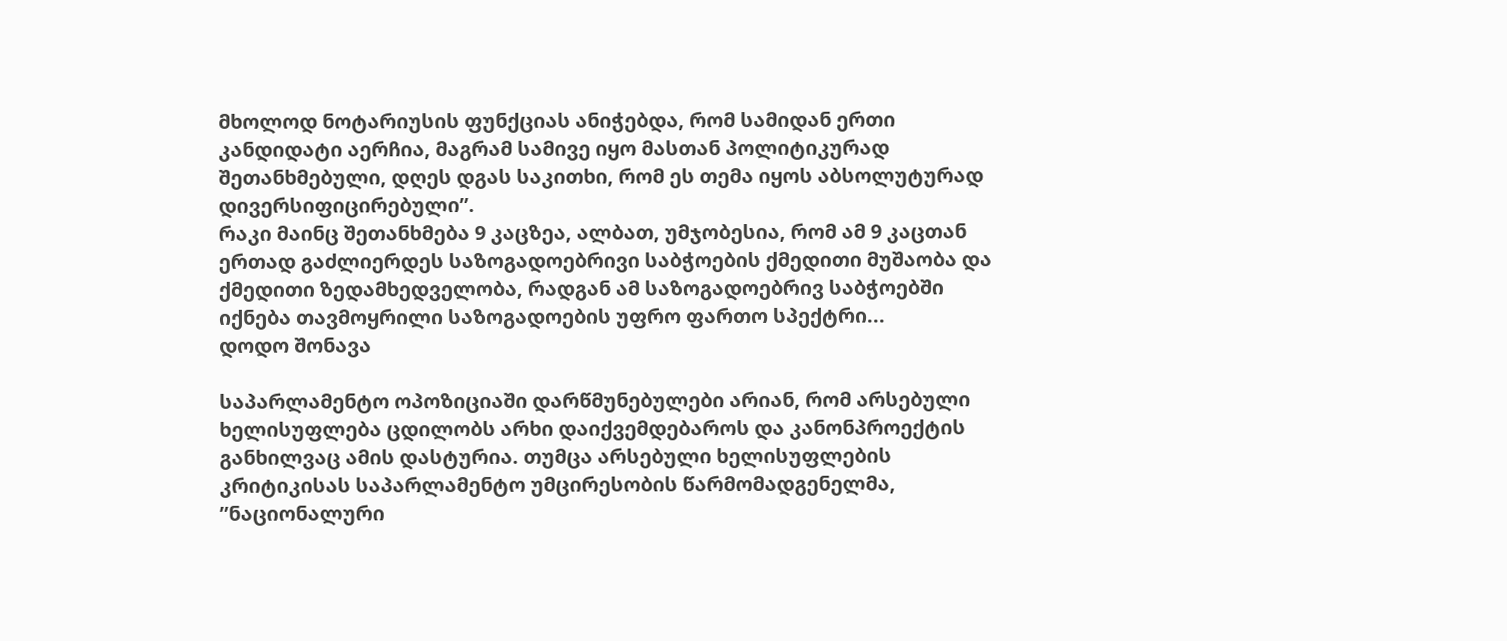მხოლოდ ნოტარიუსის ფუნქციას ანიჭებდა, რომ სამიდან ერთი კანდიდატი აერჩია, მაგრამ სამივე იყო მასთან პოლიტიკურად შეთანხმებული, დღეს დგას საკითხი, რომ ეს თემა იყოს აბსოლუტურად დივერსიფიცირებული”.
რაკი მაინც შეთანხმება 9 კაცზეა, ალბათ, უმჯობესია, რომ ამ 9 კაცთან ერთად გაძლიერდეს საზოგადოებრივი საბჭოების ქმედითი მუშაობა და ქმედითი ზედამხედველობა, რადგან ამ საზოგადოებრივ საბჭოებში იქნება თავმოყრილი საზოგადოების უფრო ფართო სპექტრი...
დოდო შონავა

საპარლამენტო ოპოზიციაში დარწმუნებულები არიან, რომ არსებული ხელისუფლება ცდილობს არხი დაიქვემდებაროს და კანონპროექტის განხილვაც ამის დასტურია. თუმცა არსებული ხელისუფლების კრიტიკისას საპარლამენტო უმცირესობის წარმომადგენელმა, ”ნაციონალური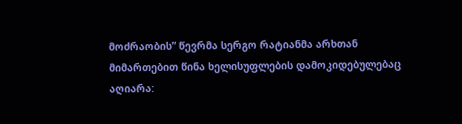მოძრაობის” წევრმა სერგო რატიანმა არხთან მიმართებით წინა ხელისუფლების დამოკიდებულებაც აღიარა: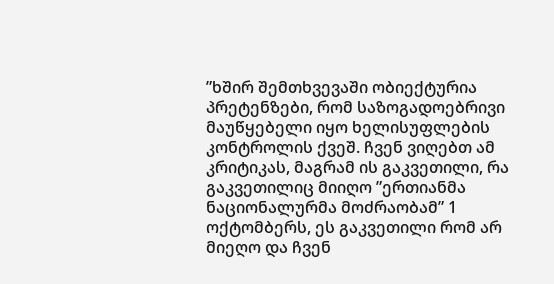”ხშირ შემთხვევაში ობიექტურია პრეტენზები, რომ საზოგადოებრივი მაუწყებელი იყო ხელისუფლების კონტროლის ქვეშ. ჩვენ ვიღებთ ამ კრიტიკას, მაგრამ ის გაკვეთილი, რა გაკვეთილიც მიიღო ”ერთიანმა ნაციონალურმა მოძრაობამ” 1 ოქტომბერს, ეს გაკვეთილი რომ არ მიეღო და ჩვენ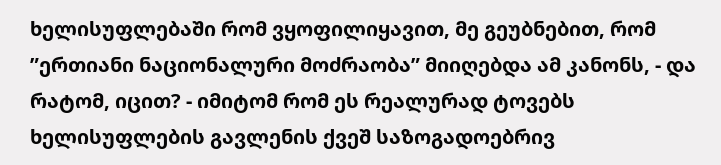ხელისუფლებაში რომ ვყოფილიყავით, მე გეუბნებით, რომ ”ერთიანი ნაციონალური მოძრაობა” მიიღებდა ამ კანონს, - და რატომ, იცით? - იმიტომ რომ ეს რეალურად ტოვებს ხელისუფლების გავლენის ქვეშ საზოგადოებრივ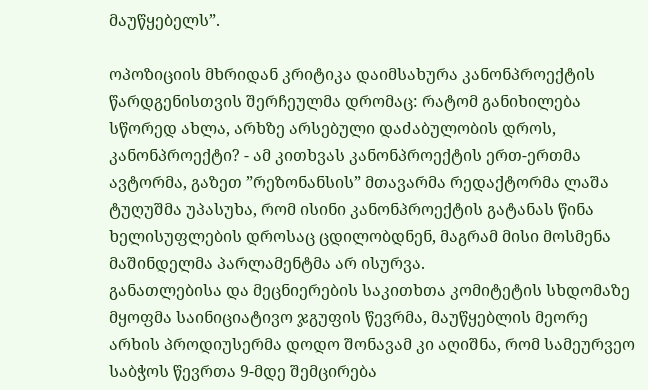მაუწყებელს”.

ოპოზიციის მხრიდან კრიტიკა დაიმსახურა კანონპროექტის წარდგენისთვის შერჩეულმა დრომაც: რატომ განიხილება სწორედ ახლა, არხზე არსებული დაძაბულობის დროს, კანონპროექტი? - ამ კითხვას კანონპროექტის ერთ-ერთმა ავტორმა, გაზეთ ”რეზონანსის” მთავარმა რედაქტორმა ლაშა ტუღუშმა უპასუხა, რომ ისინი კანონპროექტის გატანას წინა ხელისუფლების დროსაც ცდილობდნენ, მაგრამ მისი მოსმენა მაშინდელმა პარლამენტმა არ ისურვა.
განათლებისა და მეცნიერების საკითხთა კომიტეტის სხდომაზე მყოფმა საინიციატივო ჯგუფის წევრმა, მაუწყებლის მეორე არხის პროდიუსერმა დოდო შონავამ კი აღიშნა, რომ სამეურვეო საბჭოს წევრთა 9-მდე შემცირება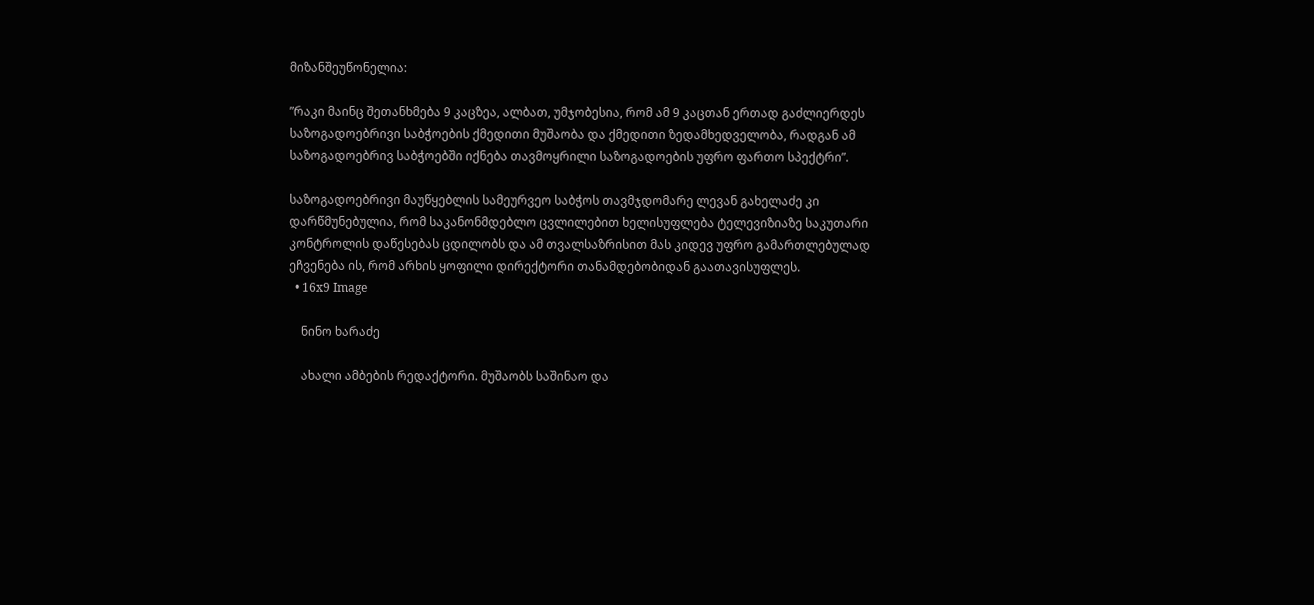მიზანშეუწონელია:

”რაკი მაინც შეთანხმება 9 კაცზეა, ალბათ, უმჯობესია, რომ ამ 9 კაცთან ერთად გაძლიერდეს საზოგადოებრივი საბჭოების ქმედითი მუშაობა და ქმედითი ზედამხედველობა, რადგან ამ საზოგადოებრივ საბჭოებში იქნება თავმოყრილი საზოგადოების უფრო ფართო სპექტრი”.

საზოგადოებრივი მაუწყებლის სამეურვეო საბჭოს თავმჯდომარე ლევან გახელაძე კი დარწმუნებულია, რომ საკანონმდებლო ცვლილებით ხელისუფლება ტელევიზიაზე საკუთარი კონტროლის დაწესებას ცდილობს და ამ თვალსაზრისით მას კიდევ უფრო გამართლებულად ეჩვენება ის, რომ არხის ყოფილი დირექტორი თანამდებობიდან გაათავისუფლეს.
  • 16x9 Image

    ნინო ხარაძე

    ახალი ამბების რედაქტორი. მუშაობს საშინაო და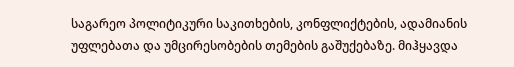საგარეო პოლიტიკური საკითხების, კონფლიქტების, ადამიანის უფლებათა და უმცირესობების თემების გაშუქებაზე. მიჰყავდა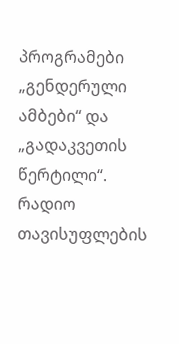პროგრამები „გენდერული ამბები“ და „გადაკვეთის წერტილი“. რადიო თავისუფლების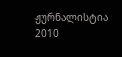ჟურნალისტია 2010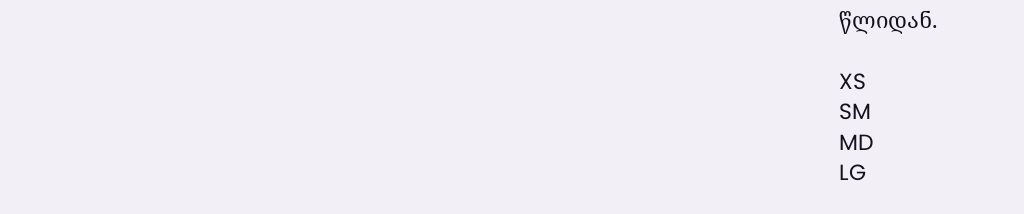წლიდან.

XS
SM
MD
LG